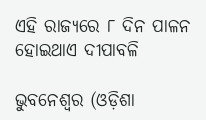ଏହି ରାଜ୍ୟରେ ୮ ଦିନ ପାଳନ ହୋଇଥାଏ ଦୀପାବଳି

ଭୁବନେଶ୍ୱର (ଓଡ଼ିଶା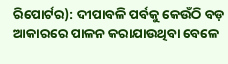ରିପୋର୍ଟର): ଦୀପାବଳି ପର୍ବକୁ କେଉଁଠି ବଡ଼ ଆକାରରେ ପାଳନ କରାଯାଉଥିବା ବେଳେ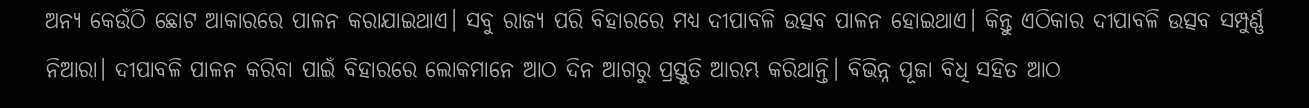ଅନ୍ୟ କେଉଁଠି ଛୋଟ ଆକାରରେ ପାଳନ କରାଯାଇଥାଏ। ସବୁ ରାଜ୍ୟ ପରି ବିହାରରେ ମଧ୍ୟ ଦୀପାବଳି ଉତ୍ସବ ପାଳନ ହୋଇଥାଏ। କିନ୍ତୁ ଏଠିକାର ଦୀପାବଳି ଉତ୍ସବ ସମ୍ପୁର୍ଣ୍ଣ ନିଆରା। ଦୀପାବଳି ପାଳନ କରିବା ପାଇଁ ବିହାରରେ ଲୋକମାନେ ଆଠ ଦିନ ଆଗରୁ ପ୍ରସ୍ତୁତି ଆରମ୍ଭ କରିଥାନ୍ତି। ବିଭିନ୍ନ ପୂଜା ବିଧି ସହିତ ଆଠ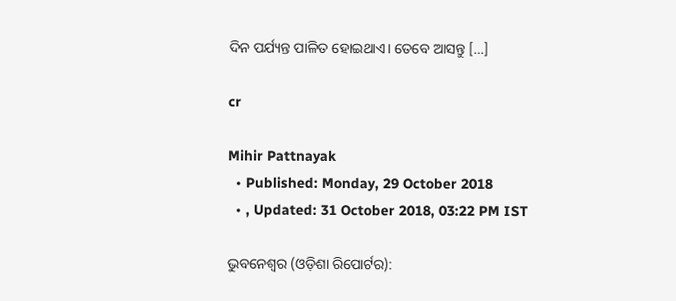ଦିନ ପର୍ଯ୍ୟନ୍ତ ପାଳିତ ହୋଇଥାଏ। ତେବେ ଆସନ୍ତୁ […]

cr

Mihir Pattnayak
  • Published: Monday, 29 October 2018
  • , Updated: 31 October 2018, 03:22 PM IST

ଭୁବନେଶ୍ୱର (ଓଡ଼ିଶା ରିପୋର୍ଟର):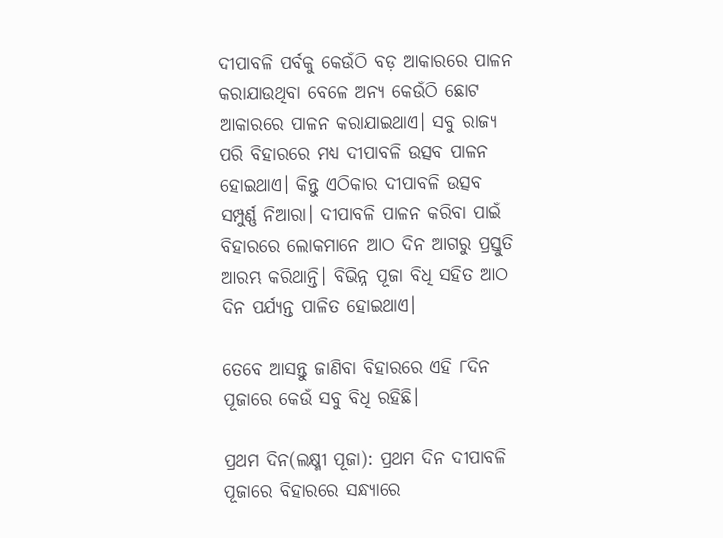ଦୀପାବଳି ପର୍ବକୁ କେଉଁଠି ବଡ଼ ଆକାରରେ ପାଳନ କରାଯାଉଥିବା ବେଳେ ଅନ୍ୟ କେଉଁଠି ଛୋଟ ଆକାରରେ ପାଳନ କରାଯାଇଥାଏ। ସବୁ ରାଜ୍ୟ ପରି ବିହାରରେ ମଧ୍ୟ ଦୀପାବଳି ଉତ୍ସବ ପାଳନ ହୋଇଥାଏ। କିନ୍ତୁ ଏଠିକାର ଦୀପାବଳି ଉତ୍ସବ ସମ୍ପୁର୍ଣ୍ଣ ନିଆରା। ଦୀପାବଳି ପାଳନ କରିବା ପାଇଁ ବିହାରରେ ଲୋକମାନେ ଆଠ ଦିନ ଆଗରୁ ପ୍ରସ୍ତୁତି ଆରମ୍ଭ କରିଥାନ୍ତି। ବିଭିନ୍ନ ପୂଜା ବିଧି ସହିତ ଆଠ ଦିନ ପର୍ଯ୍ୟନ୍ତ ପାଳିତ ହୋଇଥାଏ।

ତେବେ ଆସନ୍ତୁ ଜାଣିବା ବିହାରରେ ଏହି ୮ଦିନ ପୂଜାରେ କେଉଁ ସବୁ ବିଧି ରହିଛି।

ପ୍ରଥମ ଦିନ(ଲକ୍ଷ୍ମୀ ପୂଜା): ପ୍ରଥମ ଦିନ ଦୀପାବଳି ପୂଜାରେ ବିହାରରେ ସନ୍ଧ୍ୟାରେ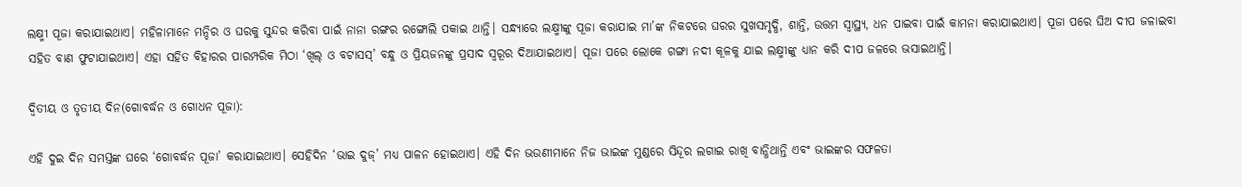ଲକ୍ଷ୍ମୀ ପୂଜା କରାଯାଇଥାଏ। ମହିଳାମାନେ ମନ୍ଦିର ଓ ଘରକୁ ସୁନ୍ଦର କରିବା ପାଇଁ ନାନା ରଙ୍ଗର ରଙ୍ଗୋଲି ପକାଇ ଥାନ୍ତି। ସନ୍ଧ୍ୟାରେ ଲକ୍ଷ୍ମୀଙ୍କୁ ପୂଜା କରାଯାଇ ମା’ଙ୍କ ନିକଟରେ ଘରର ସୁଖସମୃଦ୍ଧି, ଶାନ୍ତି, ଉତ୍ତମ ସ୍ୱାସ୍ଥ୍ୟ, ଧନ ପାଇବା ପାଇଁ କାମନା କରାଯାଇଥାଏ। ପୂଜା ପରେ ଘିଅ ଦୀପ ଜଳାଇବା ସହିତ ବାଣ ଫୁଟାଯାଇଥାଏ। ଏହା ସହିତ ବିହାରର ପାରମ୍ପରିକ ମିଠା ‘ଖିଲ୍‌ ଓ ବଟାସସ୍‌’ ବନ୍ଧୁ ଓ ପ୍ରିୟଜନଙ୍କୁ ପ୍ରସାଦ ସ୍ୱରୂର ଦିଆଯାଇଥାଏ। ପୂଜା ପରେ ଲୋକେ ଗଙ୍ଗା ନଦୀ କୂଳକୁ ଯାଇ ଲକ୍ଷ୍ମୀଙ୍କୁ ଧ୍ୟାନ କରି ଦୀପ ଜଳରେ ଭସାଇଥାନ୍ତି।

ଦ୍ୱିତୀୟ ଓ ତୃତୀୟ ଦିନ(ଗୋବର୍ଦ୍ଧନ ଓ ଗୋଧନ ପୂଜା):

ଏହି ଦୁଇ ଦିନ ସମସ୍ତଙ୍କ ଘରେ ‘ଗୋବର୍ଦ୍ଧନ ପୂଜା’ କରାଯାଇଥାଏ। ସେହିଦିନ ‘ଭାଇ ଦୁଜ୍‌’ ମଧ୍ୟ ପାଳନ ହୋଇଥାଏ। ଏହି ଦିନ ଭଉଣୀମାନେ ନିଜ ଭାଇଙ୍କ ମୁଣ୍ଡରେ ସିନ୍ଦୂର ଲଗାଇ ରାଖି ବାନ୍ଧିଥାନ୍ତି ଏବଂ ଭାଇଙ୍କର ସଫଳତା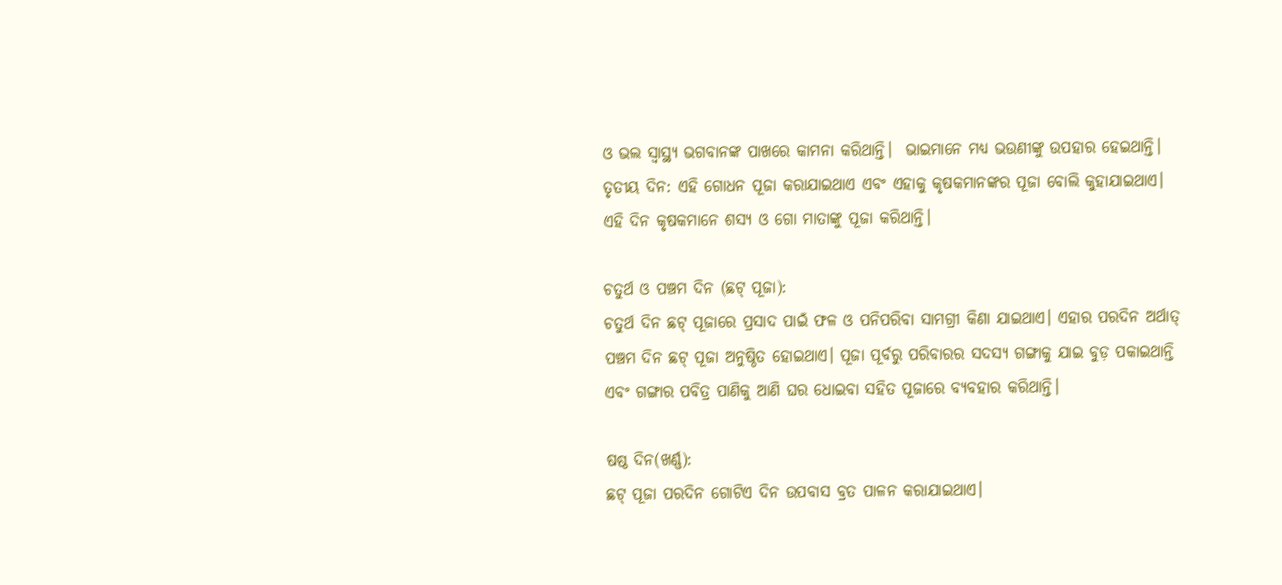ଓ ଭଲ ସ୍ୱାସ୍ଥ୍ୟ ଭଗବାନଙ୍କ ପାଖରେ କାମନା କରିଥାନ୍ତି।  ଭାଇମାନେ ମଧ୍ୟ ଭଉଣୀଙ୍କୁ ଉପହାର ହେଇଥାନ୍ତି। ତୃତୀୟ ଦିନ: ଏହି ଗୋଧନ ପୂଜା କରାଯାଇଥାଏ ଏବଂ ଏହାକୁ କୃଷକମାନଙ୍କର ପୂଜା ବୋଲି କୁହାଯାଇଥାଏ। ଏହି ଦିନ କୃଷକମାନେ ଶସ୍ୟ ଓ ଗୋ ମାତାଙ୍କୁ ପୂଜା କରିଥାନ୍ତି।

ଚତୁର୍ଥ ଓ ପଞ୍ଚମ ଦିନ (ଛଟ୍‌ ପୂଜା):
ଚତୁର୍ଥ ଦିନ ଛଟ୍‌ ପୂଜାରେ ପ୍ରସାଦ ପାଇଁ ଫଳ ଓ ପନିପରିବା ସାମଗ୍ରୀ କିଣା ଯାଇଥାଏ। ଏହାର ପରଦିନ ଅର୍ଥାତ୍‌ ପଞ୍ଚମ ଦିନ ଛଟ୍‌ ପୂଜା ଅନୁଷ୍ଠିତ ହୋଇଥାଏ। ପୂଜା ପୂର୍ବରୁ ପରିବାରର ସଦସ୍ୟ ଗଙ୍ଗାକୁ ଯାଇ ବୁଡ଼ ପକାଇଥାନ୍ତି ଏବଂ ଗଙ୍ଗାର ପବିତ୍ର ପାଣିକୁ ଆଣି ଘର ଧୋଇବା ସହିତ ପୂଜାରେ ବ୍ୟବହାର କରିଥାନ୍ତି।

ଷଷ୍ଠ ଦିନ(ଖର୍ଣ୍ଣ):
ଛଟ୍‌ ପୂଜା ପରଦିନ ଗୋଟିଏ ଦିନ ଉପବାସ ବ୍ରତ ପାଳନ କରାଯାଇଥାଏ।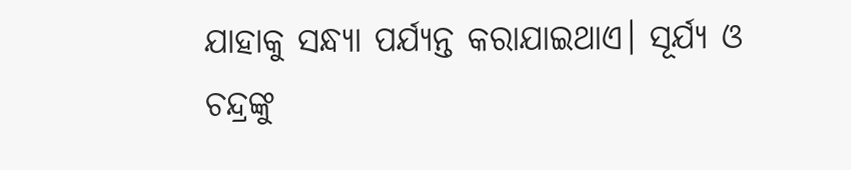ଯାହାକୁ ସନ୍ଧ୍ୟା ପର୍ଯ୍ୟନ୍ତ କରାଯାଇଥାଏ। ସୂର୍ଯ୍ୟ ଓ ଚନ୍ଦ୍ରଙ୍କୁ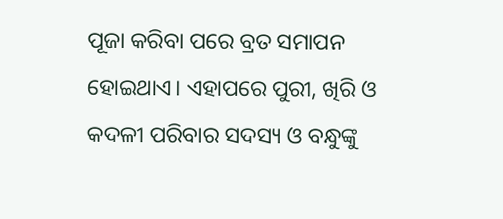ପୂଜା କରିବା ପରେ ବ୍ରତ ସମାପନ ହୋଇଥାଏ। ଏହାପରେ ପୁରୀ, ଖିରି ଓ କଦଳୀ ପରିବାର ସଦସ୍ୟ ଓ ବନ୍ଧୁଙ୍କୁ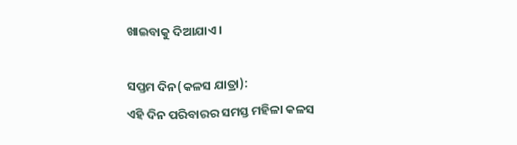ଖାଇବାକୁ ଦିଆଯାଏ।

ସପ୍ତମ ଦିନ(କଳସ ଯାତ୍ରା):
ଏହି ଦିନ ପରିବାରର ସମସ୍ତ ମହିଳା କଳସ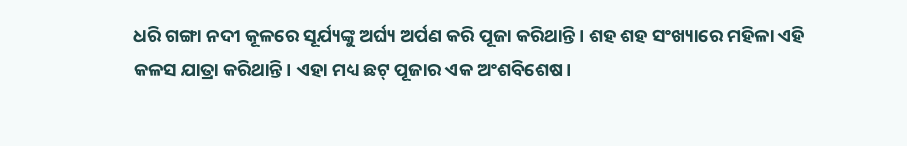ଧରି ଗଙ୍ଗା ନଦୀ କୂଳରେ ସୂର୍ଯ୍ୟଙ୍କୁ ଅର୍ଘ୍ୟ ଅର୍ପଣ କରି ପୂଜା କରିଥାନ୍ତି। ଶହ ଶହ ସଂଖ୍ୟାରେ ମହିଳା ଏହି କଳସ ଯାତ୍ରା କରିଥାନ୍ତି। ଏହା ମଧ୍ୟ ଛଟ୍‌ ପୂଜାର ଏକ ଅଂଶବିଶେଷ।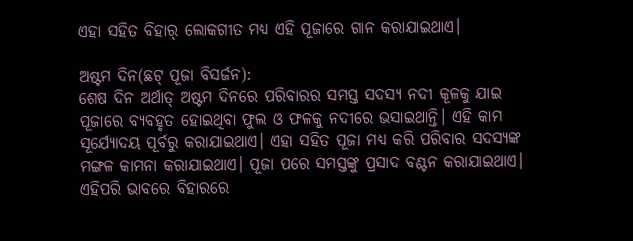ଏହା ସହିତ ବିହାର୍‌ ଲୋକଗୀତ ମଧ୍ୟ ଏହି ପୂଜାରେ ଗାନ କରାଯାଇଥାଏ।

ଅଷ୍ଟମ ଦିନ(ଛଟ୍‌ ପୂଜା ବିସର୍ଜନ):
ଶେଷ ଦିନ ଅର୍ଥାତ୍‌ ଅଷ୍ଟମ ଦିନରେ ପରିବାରର ସମସ୍ତ ସଦସ୍ୟ ନଦୀ କୂଳକୁ ଯାଇ ପୂଜାରେ ବ୍ୟବହୃତ ହୋଇଥିବା ଫୁଲ ଓ ଫଳକୁ ନଦୀରେ ଭସାଇଥାନ୍ତି। ଏହି କାମ ସୂର୍ଯ୍ୟୋଦୟ ପୂର୍ବରୁ କରାଯାଇଥାଏ। ଏହା ସହିତ ପୂଜା ମଧ୍ୟ କରି ପରିବାର ସଦସ୍ୟଙ୍କ ମଙ୍ଗଳ କାମନା କରାଯାଇଥାଏ। ପୂଜା ପରେ ସମସ୍ତଙ୍କୁ ପ୍ରସାଦ ବଣ୍ଟନ କରାଯାଇଥାଏ। ଏହିପରି ଭାବରେ ବିହାରରେ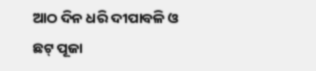ଆଠ ଦିନ ଧରି ଦୀପାବଳି ଓ ଛଟ୍‌ ପୂଜା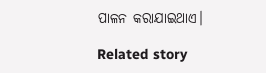ପାଳନ କରାଯାଇଥାଏ।

Related story